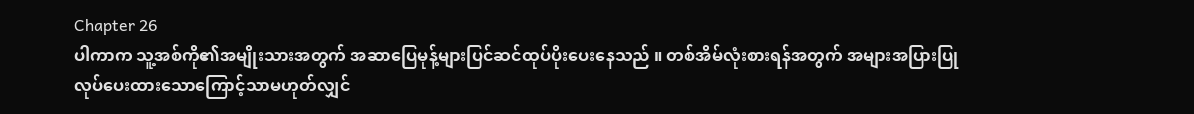Chapter 26
ပါကာက သူ့အစ်ကို၏အမျိုးသားအတွက် အဆာပြေမုန့်များပြင်ဆင်ထုပ်ပိုးပေးနေသည် ။ တစ်အိမ်လုံးစားရန်အတွက် အများအပြားပြုလုပ်ပေးထားသောကြောင့်သာမဟုတ်လျှင်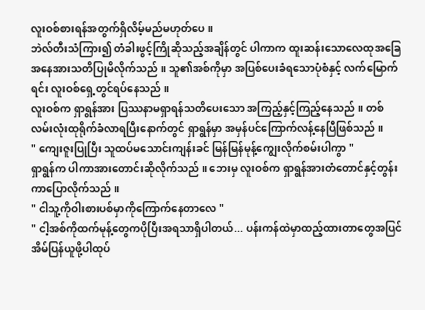လူးဝစ်စားရန်အတွက်ရှိလိမ့်မည်မဟုတ်ပေ ။
ဘဲလ်တီးသံကြား၍ တံခါးဖွင့်ကြိုဆိုသည့်အချိန်တွင် ပါကာက ထူးဆန်းသောလေထုအခြေအနေအားသတိပြုမိလိုက်သည် ။ သူ၏အစ်ကိုမှာ အပြစ်ပေးခံရသောပုံစံနှင့် လက်မြောက်ရင်း လူးဝစ်ရှေ့တွင်ရပ်နေသည် ။
လူးဝစ်က ရှာရွန်အား ပြဿနာမရှာရန်သတိပေးသော အကြည့်နှင့်ကြည့်နေသည် ။ တစ်လမ်းလုံးထုရိုက်ခံလာရပြီးနောက်တွင် ရှာရွန်မှာ အမှန်ပင်ကြောက်လန့်နေပြီဖြစ်သည် ။
" ကျေးဇူးပြုပြီး သူထပ်မသောင်းကျန်းခင် မြန်မြန်မုန့်ကျွေးလိုက်စမ်းပါကွာ "
ရှာရွန်က ပါကာအားတောင်းဆိုလိုက်သည် ။ ဘေးမှ လူးဝစ်က ရှာရွန်အားတံတောင်နှင့်တွန်းကာပြောလိုက်သည် ။
" ငါသူ့ကိုဝါးစားပစ်မှာကိုကြောက်နေတာလေ "
" ငါ့အစ်ကိုထက်မုန့်တွေကပိုပြီးအရသာရှိပါတယ်... ပန်းကန်ထဲမှာထည့်ထားတာတွေအပြင် အိမ်ပြန်ယူဖို့ပါထုပ်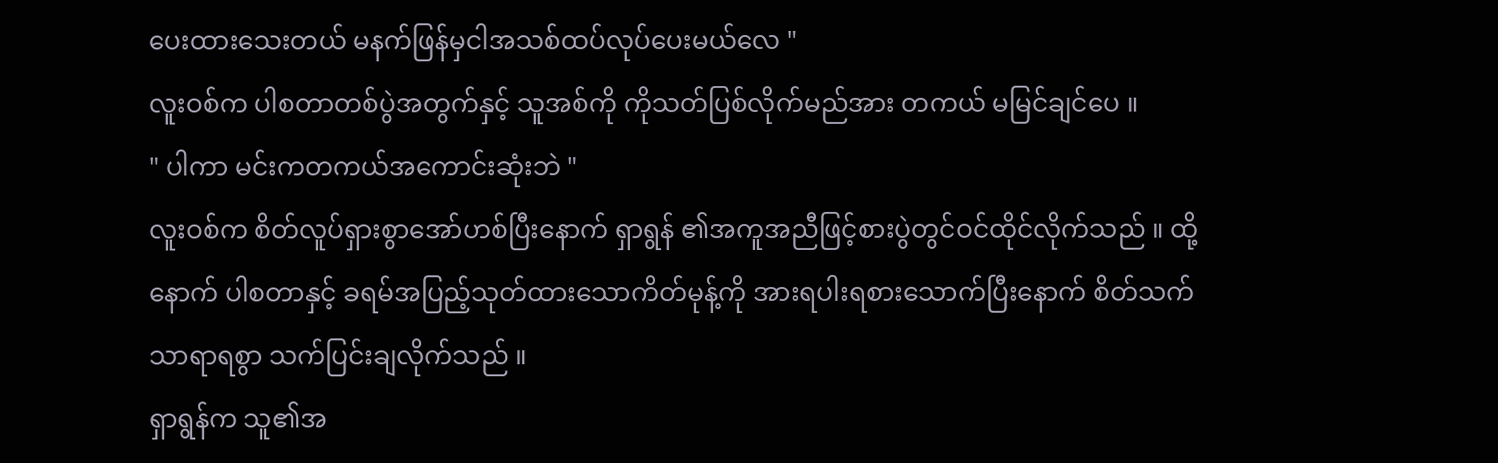ပေးထားသေးတယ် မနက်ဖြန်မှငါအသစ်ထပ်လုပ်ပေးမယ်လေ "
လူးဝစ်က ပါစတာတစ်ပွဲအတွက်နှင့် သူအစ်ကို ကိုသတ်ပြစ်လိုက်မည်အား တကယ် မမြင်ချင်ပေ ။
" ပါကာ မင်းကတကယ်အကောင်းဆုံးဘဲ "
လူးဝစ်က စိတ်လူပ်ရှားစွာအော်ဟစ်ပြီးနောက် ရှာရွန် ၏အကူအညီဖြင့်စားပွဲတွင်ဝင်ထိုင်လိုက်သည် ။ ထို့နောက် ပါစတာနှင့် ခရမ်အပြည့်သုတ်ထားသောကိတ်မုန့်ကို အားရပါးရစားသောက်ပြီးနောက် စိတ်သက်သာရာရစွာ သက်ပြင်းချလိုက်သည် ။
ရှာရွန်က သူ၏အ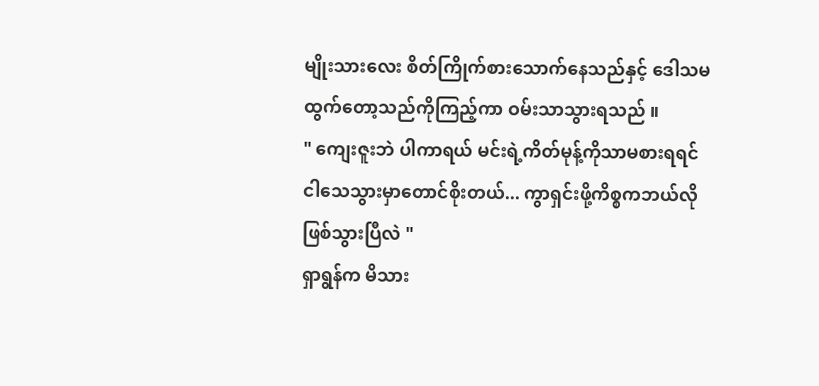မျိုးသားလေး စိတ်ကြိုက်စားသောက်နေသည်နှင့် ဒေါသမထွက်တော့သည်ကိုကြည့်ကာ ဝမ်းသာသွားရသည် ။
" ကျေးဇူးဘဲ ပါကာရယ် မင်းရဲ့ကိတ်မုန့်ကိုသာမစားရရင် ငါသေသွားမှာတောင်စိုးတယ်... ကွာရှင်းဖို့ကိစ္စကဘယ်လိုဖြစ်သွားပြီလဲ "
ရှာရွန်က မိသား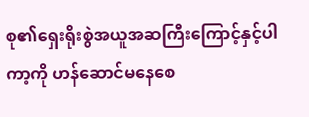စု၏ရှေးရိုးစွဲအယူအဆကြီးကြောင့်နှင့်ပါကာ့ကို ဟန်ဆောင်မနေစေ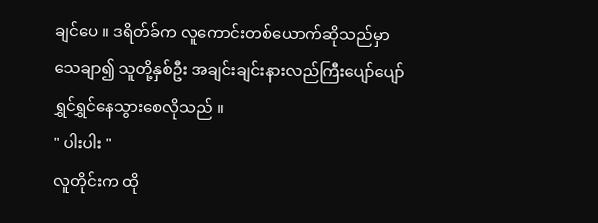ချင်ပေ ။ ဒရိတ်ခ်က လူကောင်းတစ်ယောက်ဆိုသည်မှာ သေချာ၍ သူတို့နှစ်ဦး အချင်းချင်းနားလည်ကြီးပျော်ပျော်ရွှင်ရွှင်နေသွားစေလိုသည် ။
" ပါးပါး "
လူတိုင်းက ထို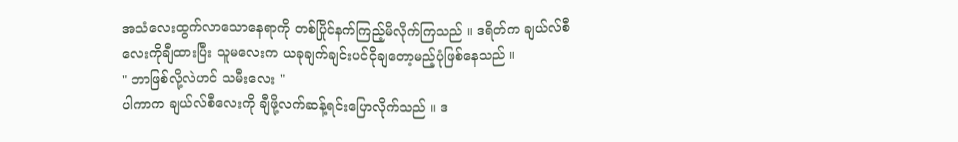အသံလေးထွက်လာသောနေရာကို တစ်ပြိုင်နက်ကြည့်မိလိုက်ကြသည် ။ ဒရိတ်က ချယ်လ်စီ လေးကိုချီထားပြီး သူမလေးက ယခုချက်ချင်းပင်ငိုချတော့မည့်ပုံဖြစ်နေသည် ။
" ဘာဖြစ်လို့လဲဟင် သမီးလေး "
ပါကာက ချယ်လ်စီလေးကို ချီဖို့လက်ဆန့်ရင်းပြောလိုက်သည် ။ ဒ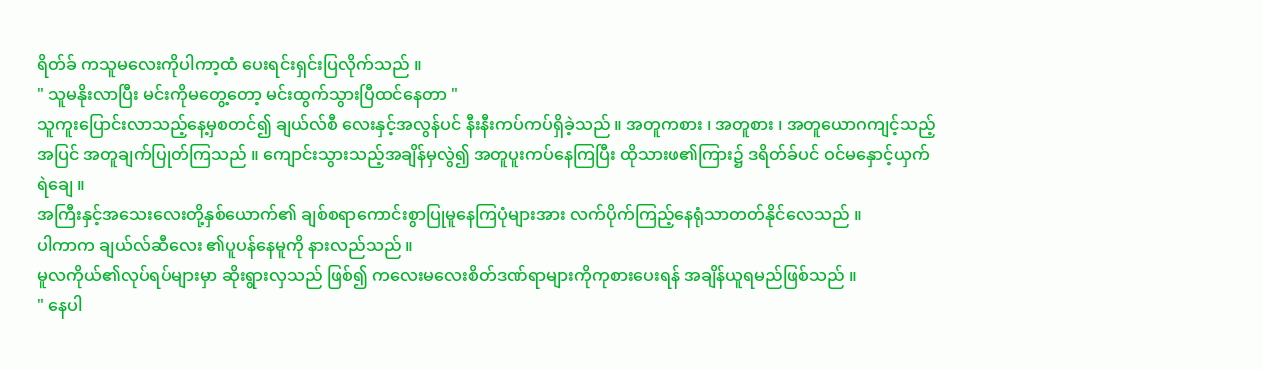ရိတ်ခ် ကသူမလေးကိုပါကာ့ထံ ပေးရင်းရှင်းပြလိုက်သည် ။
" သူမနိုးလာပြီး မင်းကိုမတွေ့တော့ မင်းထွက်သွားပြီထင်နေတာ "
သူကူးပြောင်းလာသည့်နေ့မှစတင်၍ ချယ်လ်စီ လေးနှင့်အလွန်ပင် နီးနီးကပ်ကပ်ရှိခဲ့သည် ။ အတူကစား ၊ အတူစား ၊ အတူယောဂကျင့်သည့်အပြင် အတူချက်ပြုတ်ကြသည် ။ ကျောင်းသွားသည့်အချိန်မှလွဲ၍ အတူပူးကပ်နေကြပြီး ထိုသားဖ၏ကြား၌ ဒရိတ်ခ်ပင် ဝင်မနှောင့်ယှက်ရဲချေ ။
အကြီးနှင့်အသေးလေးတို့နှစ်ယောက်၏ ချစ်စရာကောင်းစွာပြုမူနေကြပုံများအား လက်ပိုက်ကြည့်နေရုံသာတတ်နိုင်လေသည် ။
ပါကာက ချယ်လ်ဆီလေး ၏ပူပန်နေမူကို နားလည်သည် ။
မူလကိုယ်၏လုပ်ရပ်များမှာ ဆိုးရွားလှသည် ဖြစ်၍ ကလေးမလေးစိတ်ဒဏ်ရာများကိုကုစားပေးရန် အချိန်ယူရမည်ဖြစ်သည် ။
" နေပါ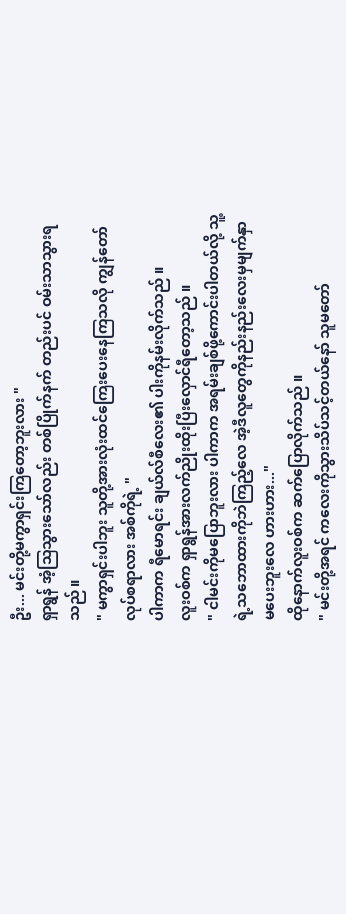ဦး... မင်းတို့မကွာရှင်းကြတော့ဘူးလား "
ရှာရွန် အံ့သြသွားသော်လည်း တစ်ပြိုက်နက် တည်းပင် ဝမ်းသာသွားရသည် ။
" မကွာရှင်းပါဘူး သူတို့အားလုံးထင်ကြေးပေးနေကြသလို ကျွန်တော်လုပ်စရာလား အစ်ကိုရဲ့ "
ပါကာက ရီမောရင်း ချယ်လ်စီလေး၏ ပါးကိုနမ်းလိုက်သည် ။
လူးဝစ်က ရှာရွန်အားလက်ညိုးထိုးပြီးလှောင်ရီတော့သည် ။
" ငါမင်းကိုမပြောဘူးလား ပါကာက အရမ်းချစ်ဖို့ကောင်းပါတယ်လို့ သူ့ရဲ့သဘောထားကိုဘဲကြည့်လေ အဲ့ဒီလူတွေကိုနည်းနည်းလေးမှမျက်နှာမပေးဘူးလေ ဟားဟား..."
ထိုနောက်လူးဝစ်က ဆက်ပြောလိုက်သည် ။
" မင်းတို့အရင် ကလေးကိုသွားသိပ်သင့်တယ်နော် သူမတော်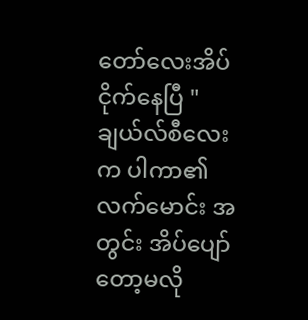တော်လေးအိပ်ငိုက်နေပြီ "
ချယ်လ်စီလေးက ပါကာ၏လက်မောင်း အတွင်း အိပ်ပျော်တော့မလို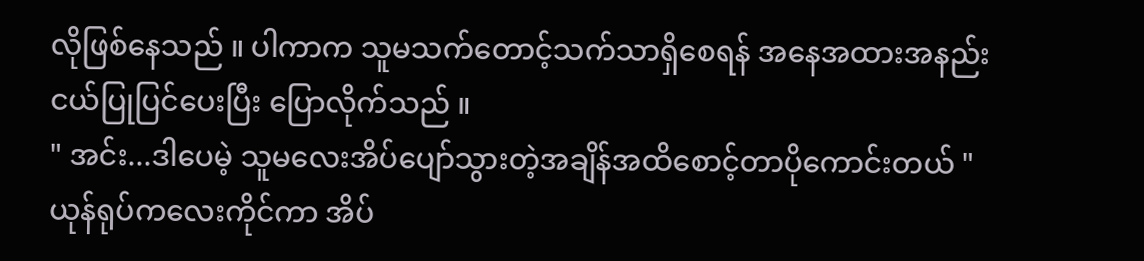လိုဖြစ်နေသည် ။ ပါကာက သူမသက်တောင့်သက်သာရှိစေရန် အနေအထားအနည်းငယ်ပြုပြင်ပေးပြီး ပြောလိုက်သည် ။
" အင်း...ဒါပေမဲ့ သူမလေးအိပ်ပျော်သွားတဲ့အချိန်အထိစောင့်တာပိုကောင်းတယ် "
ယုန်ရုပ်ကလေးကိုင်ကာ အိပ်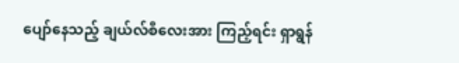ပျော်နေသည့် ချယ်လ်စီလေးအား ကြည့်ရင်း ရှာရွန်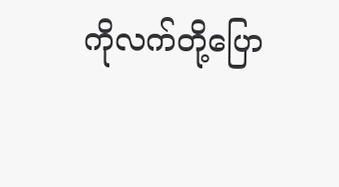ကိုလက်တို့ပြော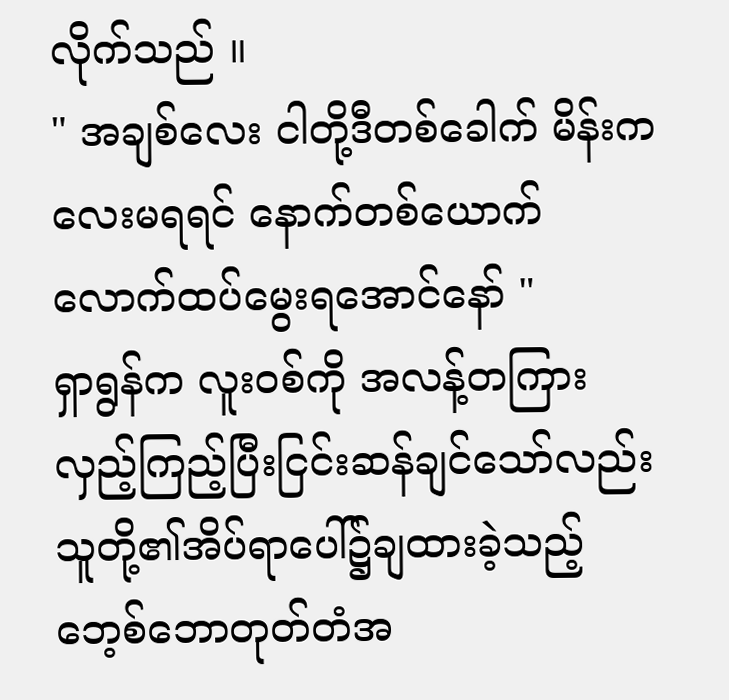လိုက်သည် ။
" အချစ်လေး ငါတို့ဒီတစ်ခေါက် မိန်းကလေးမရရင် နောက်တစ်ယောက်လောက်ထပ်မွေးရအောင်နော် "
ရှာရွန်က လူးဝစ်ကို အလန့်တကြားလှည့်ကြည့်ပြီးငြင်းဆန်ချင်သော်လည်း သူတို့၏အိပ်ရာပေါ်၌ချထားခဲ့သည့် ဘေ့စ်ဘောတုတ်တံအ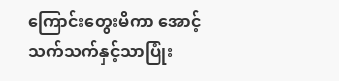ကြောင်းတွေးမိကာ အောင့်သက်သက်နှင့်သာပြုံး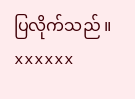ပြလိုက်သည် ။
xxxxxx